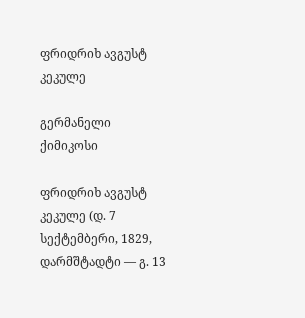ფრიდრიხ ავგუსტ კეკულე

გერმანელი ქიმიკოსი

ფრიდრიხ ავგუსტ კეკულე (დ. 7 სექტემბერი, 1829, დარმშტადტი — გ. 13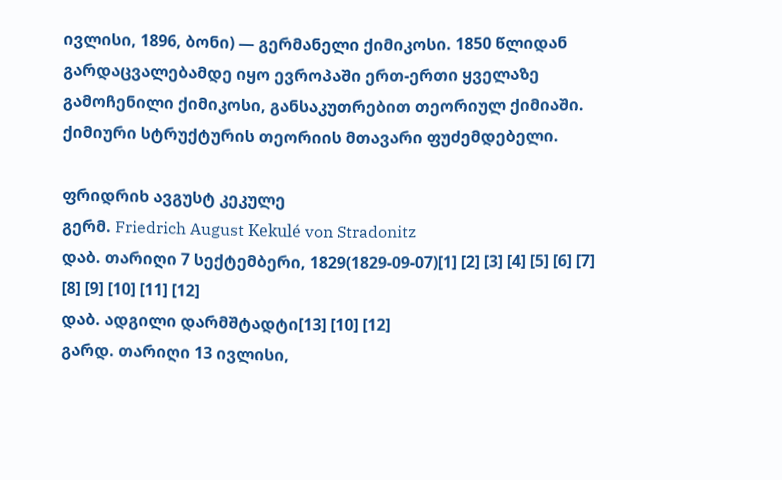ივლისი, 1896, ბონი) — გერმანელი ქიმიკოსი. 1850 წლიდან გარდაცვალებამდე იყო ევროპაში ერთ-ერთი ყველაზე გამოჩენილი ქიმიკოსი, განსაკუთრებით თეორიულ ქიმიაში. ქიმიური სტრუქტურის თეორიის მთავარი ფუძემდებელი.

ფრიდრიხ ავგუსტ კეკულე
გერმ. Friedrich August Kekulé von Stradonitz
დაბ. თარიღი 7 სექტემბერი, 1829(1829-09-07)[1] [2] [3] [4] [5] [6] [7] [8] [9] [10] [11] [12]
დაბ. ადგილი დარმშტადტი[13] [10] [12]
გარდ. თარიღი 13 ივლისი,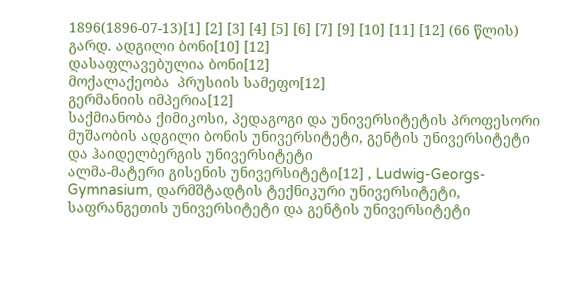1896(1896-07-13)[1] [2] [3] [4] [5] [6] [7] [9] [10] [11] [12] (66 წლის)
გარდ. ადგილი ბონი[10] [12]
დასაფლავებულია ბონი[12]
მოქალაქეობა  პრუსიის სამეფო[12]
გერმანიის იმპერია[12]
საქმიანობა ქიმიკოსი, პედაგოგი და უნივერსიტეტის პროფესორი
მუშაობის ადგილი ბონის უნივერსიტეტი, გენტის უნივერსიტეტი და ჰაიდელბერგის უნივერსიტეტი
ალმა-მატერი გისენის უნივერსიტეტი[12] , Ludwig-Georgs-Gymnasium, დარმშტადტის ტექნიკური უნივერსიტეტი, საფრანგეთის უნივერსიტეტი და გენტის უნივერსიტეტი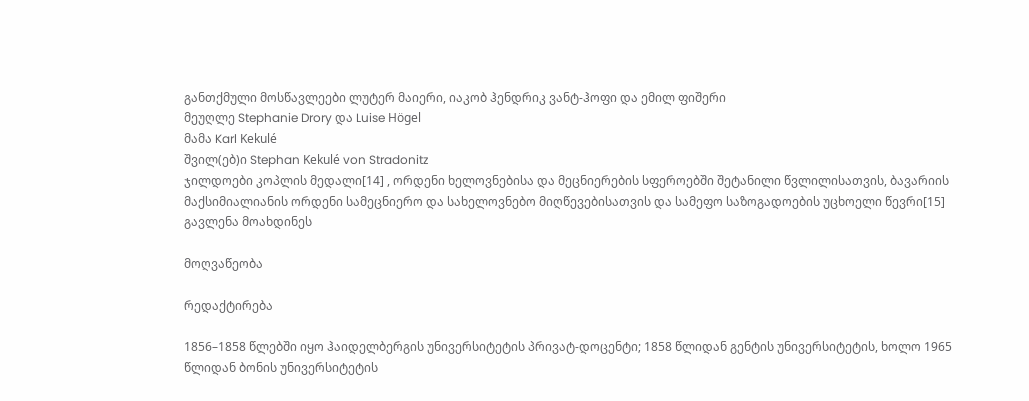განთქმული მოსწავლეები ლუტერ მაიერი, იაკობ ჰენდრიკ ვანტ-ჰოფი და ემილ ფიშერი
მეუღლე Stephanie Drory და Luise Högel
მამა Karl Kekulé
შვილ(ებ)ი Stephan Kekulé von Stradonitz
ჯილდოები კოპლის მედალი[14] , ორდენი ხელოვნებისა და მეცნიერების სფეროებში შეტანილი წვლილისათვის, ბავარიის მაქსიმიალიანის ორდენი სამეცნიერო და სახელოვნებო მიღწევებისათვის და სამეფო საზოგადოების უცხოელი წევრი[15]
გავლენა მოახდინეს

მოღვაწეობა

რედაქტირება

1856–1858 წლებში იყო ჰაიდელბერგის უნივერსიტეტის პრივატ-დოცენტი; 1858 წლიდან გენტის უნივერსიტეტის, ხოლო 1965 წლიდან ბონის უნივერსიტეტის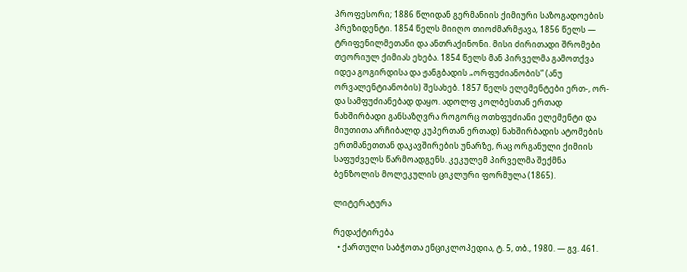პროფესორი; 1886 წლიდან გერმანიის ქიმიური საზოგადოების პრეზიდენტი. 1854 წელს მიიღო თიოძმარმჟავა, 1856 წელს — ტრიფენილმეთანი და ანთრაქინონი. მისი ძირითადი შრომები თეორიულ ქიმიას ეხება. 1854 წელს მან პირველმა გამოთქვა იდეა გოგირდისა და ჟანგბადის „ორფუძიანობის“ (ანუ ორვალენტიანობის) შესახებ. 1857 წელს ელემენტები ერთ-, ორ- და სამფუძიანებად დაყო. ადოლფ კოლბესთან ერთად ნახშირბადი განსაზღვრა როგორც ოთხფუძიანი ელემენტი და მიუთითა არჩიბალდ კუპერთან ერთად) ნახშირბადის ატომების ერთმანეთთან დაკავშირების უნარზე, რაც ორგანული ქიმიის საფუძველს წარმოადგენს. კეკულემ პირველმა შექმნა ბენზოლის მოლეკულის ციკლური ფორმულა (1865).

ლიტერატურა

რედაქტირება
  • ქართული საბჭოთა ენციკლოპედია, ტ. 5, თბ., 1980. — გვ. 461.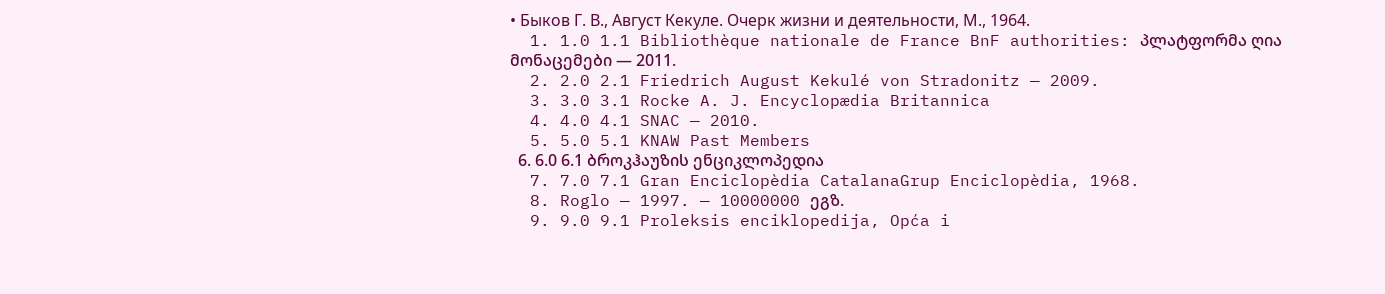• Быков Г. В., Август Кекуле. Очерк жизни и деятельности, М., 1964.
  1. 1.0 1.1 Bibliothèque nationale de France BnF authorities: პლატფორმა ღია მონაცემები — 2011.
  2. 2.0 2.1 Friedrich August Kekulé von Stradonitz — 2009.
  3. 3.0 3.1 Rocke A. J. Encyclopædia Britannica
  4. 4.0 4.1 SNAC — 2010.
  5. 5.0 5.1 KNAW Past Members
  6. 6.0 6.1 ბროკჰაუზის ენციკლოპედია
  7. 7.0 7.1 Gran Enciclopèdia CatalanaGrup Enciclopèdia, 1968.
  8. Roglo — 1997. — 10000000 ეგზ.
  9. 9.0 9.1 Proleksis enciklopedija, Opća i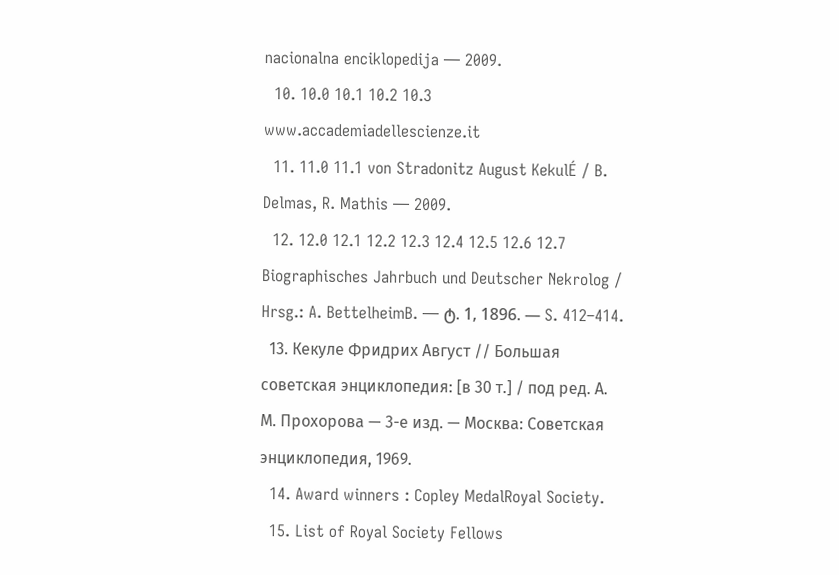nacionalna enciklopedija — 2009.
  10. 10.0 10.1 10.2 10.3 www.accademiadellescienze.it
  11. 11.0 11.1 von Stradonitz August KekulÉ / B. Delmas, R. Mathis — 2009.
  12. 12.0 12.1 12.2 12.3 12.4 12.5 12.6 12.7 Biographisches Jahrbuch und Deutscher Nekrolog / Hrsg.: A. BettelheimB. — ტ. 1, 1896. — S. 412–414.
  13. Кекуле Фридрих Август // Большая советская энциклопедия: [в 30 т.] / под ред. А. М. Прохорова — 3-е изд. — Москва: Советская энциклопедия, 1969.
  14. Award winners : Copley MedalRoyal Society.
  15. List of Royal Society Fellows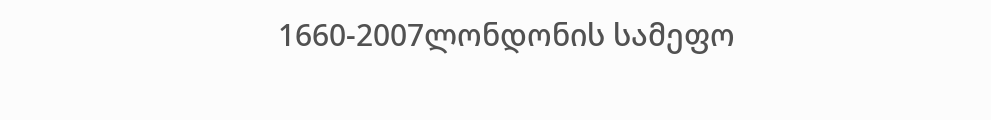1660-2007ლონდონის სამეფო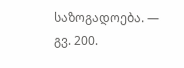საზოგადოება. — გვ. 200.